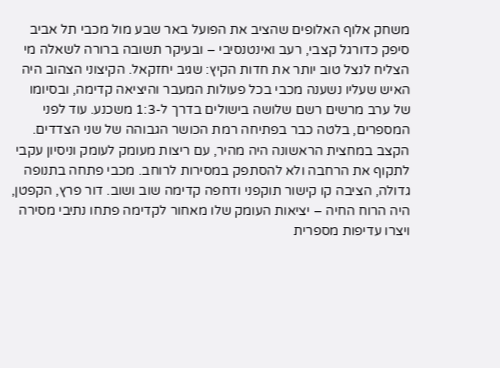משחק אלוף האלופים שהציב את הפועל באר שבע מול מכבי תל אביב סיפק כדורגל קצבי, רעב ואינטנסיבי – ובעיקר תשובה ברורה לשאלה מי הצליח לנצל טוב יותר את חדות הקיץ: שגיב יחזקאל. הקיצוני הצהוב היה האיש שעליו נשענה מכבי בכל פעולות המעבר והיציאה קדימה, ובסיומו של ערב מרשים רשם שלושה בישולים בדרך ל-1:3 משכנע. עוד לפני המספרים, בלטה כבר בפתיחה רמת הכושר הגבוהה של שני הצדדים. הקצב במחצית הראשונה היה מהיר, עם ריצות מעומק לעומק וניסיון עקבי לתקוף את הרחבה ולא להסתפק במסירות לרוחב. מכבי פתחה בתנופה גדולה, הציבה קו קישור תוקפני ודחפה קדימה שוב ושוב. דור פרץ, הקפטן, היה הרוח החיה – יציאות העומק שלו מאחור לקדימה פתחו נתיבי מסירה ויצרו עדיפות מספרית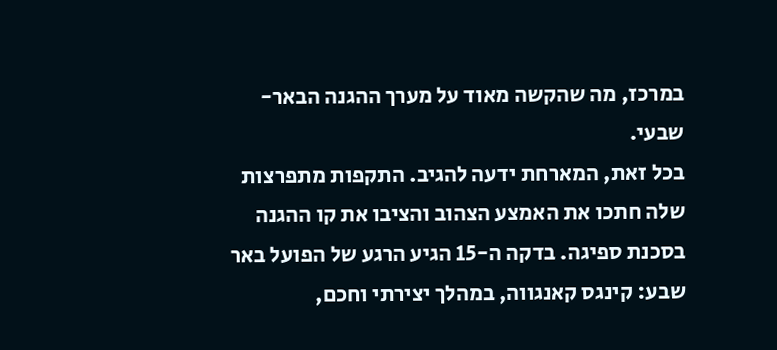במרכז, מה שהקשה מאוד על מערך ההגנה הבאר-שבעי.
בכל זאת, המארחת ידעה להגיב. התקפות מתפרצות שלה חתכו את האמצע הצהוב והציבו את קו ההגנה בסכנת ספיגה. בדקה ה-15 הגיע הרגע של הפועל באר שבע: קינגס קאנגווה, במהלך יצירתי וחכם,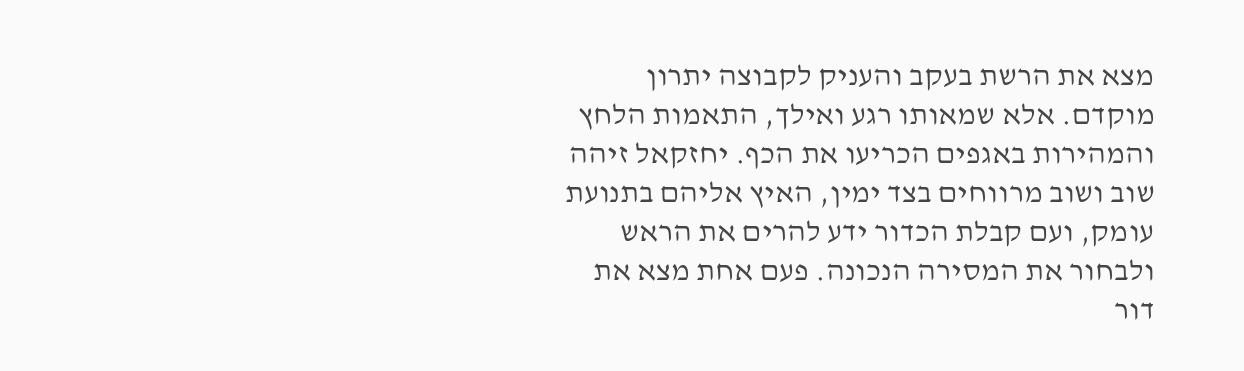מצא את הרשת בעקב והעניק לקבוצה יתרון מוקדם. אלא שמאותו רגע ואילך, התאמות הלחץ והמהירות באגפים הכריעו את הכף. יחזקאל זיהה שוב ושוב מרווחים בצד ימין, האיץ אליהם בתנועת עומק, ועם קבלת הכדור ידע להרים את הראש ולבחור את המסירה הנכונה. פעם אחת מצא את דור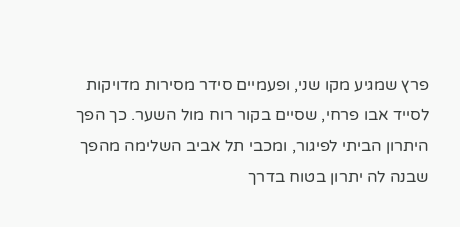פרץ שמגיע מקו שני, ופעמיים סידר מסירות מדויקות לסייד אבו פרחי, שסיים בקור רוח מול השער. כך הפך היתרון הביתי לפיגור, ומכבי תל אביב השלימה מהפך שבנה לה יתרון בטוח בדרך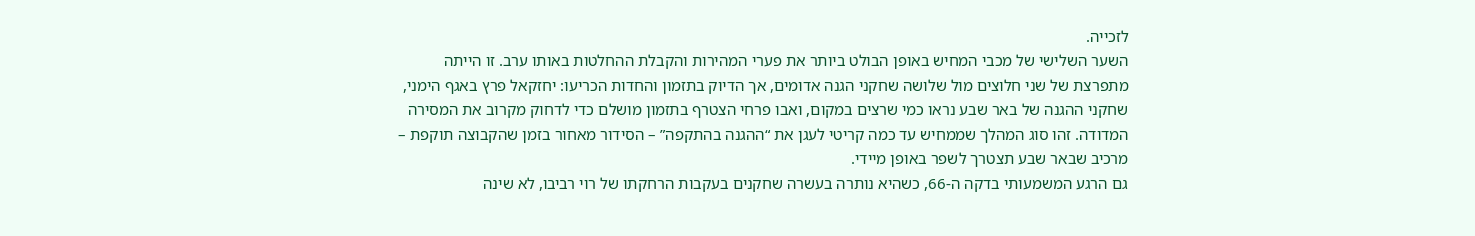לזכייה.
השער השלישי של מכבי המחיש באופן הבולט ביותר את פערי המהירות והקבלת ההחלטות באותו ערב. זו הייתה מתפרצת של שני חלוצים מול שלושה שחקני הגנה אדומים, אך הדיוק בתזמון והחדות הכריעו: יחזקאל פרץ באגף הימני, שחקני ההגנה של באר שבע נראו כמי שרצים במקום, ואבו פרחי הצטרף בתזמון מושלם כדי לדחוק מקרוב את המסירה המדודה. זהו סוג המהלך שממחיש עד כמה קריטי לעגן את “ההגנה בהתקפה” – הסידור מאחור בזמן שהקבוצה תוקפת – מרכיב שבאר שבע תצטרך לשפר באופן מיידי.
גם הרגע המשמעותי בדקה ה-66, כשהיא נותרה בעשרה שחקנים בעקבות הרחקתו של רוי רביבו, לא שינה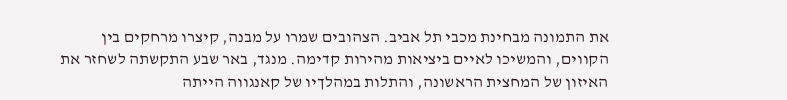את התמונה מבחינת מכבי תל אביב. הצהובים שמרו על מבנה, קיצרו מרחקים בין הקווים, והמשיכו לאיים ביציאות מהירות קדימה. מנגד, באר שבע התקשתה לשחזר את האיזון של המחצית הראשונה, והתלות במהלךיו של קאנגווה הייתה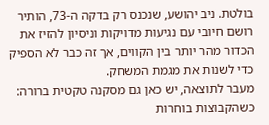בולטת. ניב יהושע, שנכנס רק בדקה ה-73, הותיר רושם חיובי עם נגיעות מדויקות וניסיון להזיז את הכדור מהר יותר בין הקווים, אך זה כבר לא הספיק כדי לשנות את מגמת המשחק.
מעבר לתוצאה, יש כאן גם מסקנה טקטית ברורה: כשהקבוצות בוחרות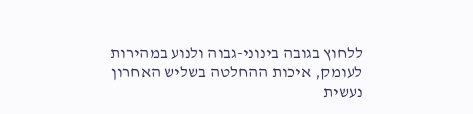ללחוץ בגובה בינוני-גבוה ולנוע במהירות לעומק, איכות ההחלטה בשליש האחרון נעשית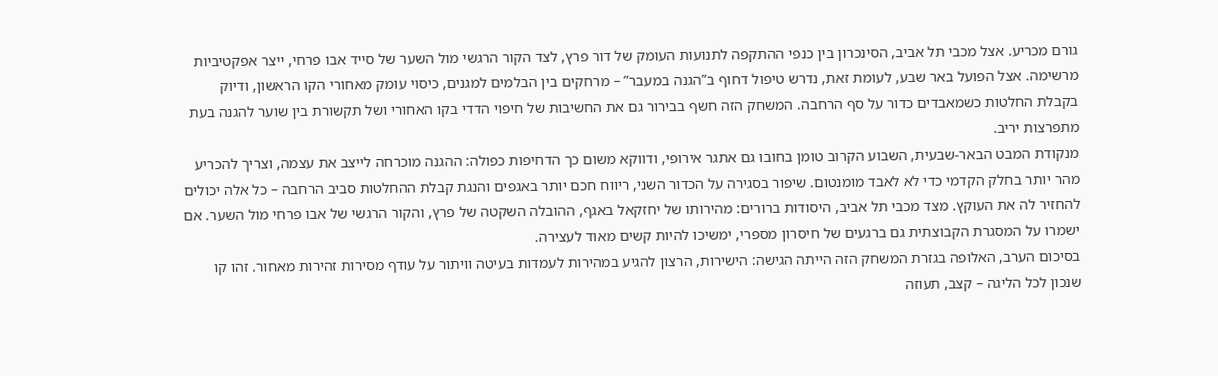גורם מכריע. אצל מכבי תל אביב, הסינכרון בין כנפי ההתקפה לתנועות העומק של דור פרץ, לצד הקור הרגשי מול השער של סייד אבו פרחי, ייצר אפקטיביות מרשימה. אצל הפועל באר שבע, לעומת זאת, נדרש טיפול דחוף ב”הגנה במעבר” – מרחקים בין הבלמים למגנים, כיסוי עומק מאחורי הקו הראשון, ודיוק בקבלת החלטות כשמאבדים כדור על סף הרחבה. המשחק הזה חשף בבירור גם את החשיבות של חיפוי הדדי בקו האחורי ושל תקשורת בין שוער להגנה בעת מתפרצות יריב.
מנקודת המבט הבאר-שבעית, השבוע הקרוב טומן בחובו גם אתגר אירופי, ודווקא משום כך הדחיפות כפולה: ההגנה מוכרחה לייצב את עצמה, וצריך להכריע מהר יותר בחלק הקדמי כדי לא לאבד מומנטום. שיפור בסגירה על הכדור השני, ריווח חכם יותר באגפים והנגת קבלת ההחלטות סביב הרחבה – כל אלה יכולים להחזיר לה את העוקץ. מצד מכבי תל אביב, היסודות ברורים: מהירותו של יחזקאל באגף, ההובלה השקטה של פרץ, והקור הרגשי של אבו פרחי מול השער. אם ישמרו על המסגרת הקבוצתית גם ברגעים של חיסרון מספרי, ימשיכו להיות קשים מאוד לעצירה.
בסיכום הערב, האלופה בגזרת המשחק הזה הייתה הגישה: הישירות, הרצון להגיע במהירות לעמדות בעיטה וויתור על עודף מסירות זהירות מאחור. זהו קו שנכון לכל הליגה – קצב, תעוזה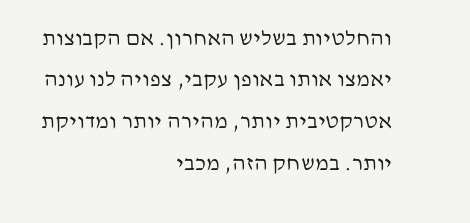והחלטיות בשליש האחרון. אם הקבוצות יאמצו אותו באופן עקבי, צפויה לנו עונה אטרקטיבית יותר, מהירה יותר ומדויקת יותר. במשחק הזה, מכבי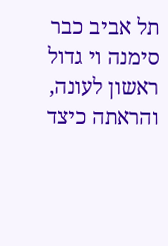תל אביב כבר סימנה וי גדול ראשון לעונה, והראתה כיצד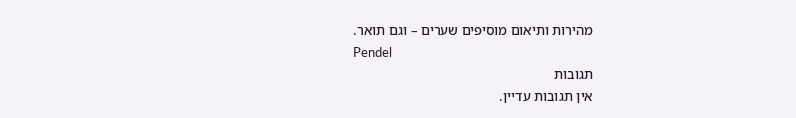מהירות ותיאום מוסיפים שערים – וגם תואר.
Pendel
תגובות
אין תגובות עדיין.